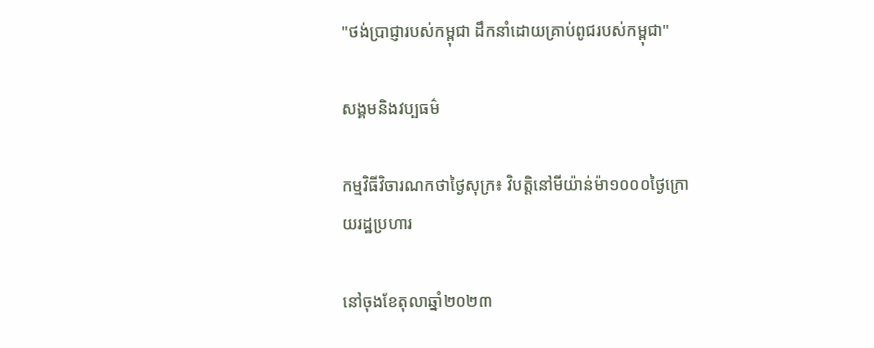"ថង់ប្រាជ្ញារបស់កម្ពុជា ដឹកនាំដោយគ្រាប់ពូជរបស់កម្ពុជា"

សង្គមនិងវប្បធម៌

កម្មវិធីវិចារណកថាថ្ងៃសុក្រ៖ វិបត្តិនៅមីយ៉ាន់ម៉ា១០០០ថ្ងៃក្រោយរដ្ឋប្រហារ

នៅចុងខែតុលាឆ្នាំ២០២៣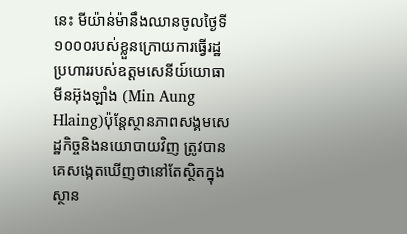នេះ មីយ៉ាន់ម៉ានឹងឈានចូលថ្ងៃទី១០០០របស់ខ្លួនក្រោយការធ្វើរដ្ឋប្រហាររបស់ឧត្តមសេនីយ៍យោធាមីនអ៊ុងឡាំង (Min Aung Hlaing)ប៉ុន្តែស្ថានភាពសង្គមសេដ្ឋកិច្ចនិងនយោបាយវិញ ត្រូវបានគេសង្កេតឃើញថានៅតែស្ថិតក្នុងស្ថាន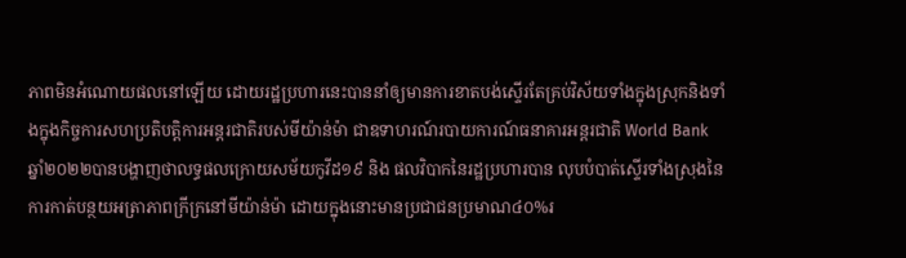ភាពមិនអំណោយផលនៅឡើយ ដោយរដ្ឋប្រហារនេះបាននាំឲ្យមានការខាតបង់ស្ទើរតែគ្រប់វិស័យទាំងក្នុងស្រុកនិងទាំងក្នុងកិច្ចការសហប្រតិបត្តិការអន្តរជាតិរបស់មីយ៉ាន់ម៉ា ជាឧទាហរណ៍របាយការណ៍ធនាគារអន្តរជាតិ World Bank ឆ្នាំ២០២២បានបង្ហាញថាលទ្ធផលក្រោយសម័យកូវីដ១៩ និង ផលវិបាកនៃរដ្ឋប្រហារបាន លុបបំបាត់ស្ទើរទាំងស្រុងនៃការកាត់បន្ថយអត្រាភាពក្រីក្រនៅមីយ៉ាន់ម៉ា ដោយក្នុងនោះមានប្រជាជនប្រមាណ៤០%រ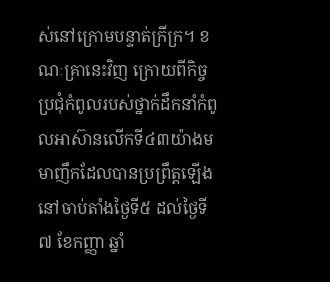ស់នៅក្រោមបន្ទាត់ក្រីក្រ។ ខណៈគ្រានេះវិញ ក្រោយពីកិច្ចប្រជុំកំពូលរបស់ថ្នាក់ដឹកនាំកំពូលអាស៊ានលើកទី៤៣យ៉ាងមមាញឹកដែលបានប្រព្រឹត្តឡើងនៅចាប់តាំងថ្ងៃទី៥ ដល់ថ្ងៃទី៧ ខែកញ្ញា ឆ្នាំ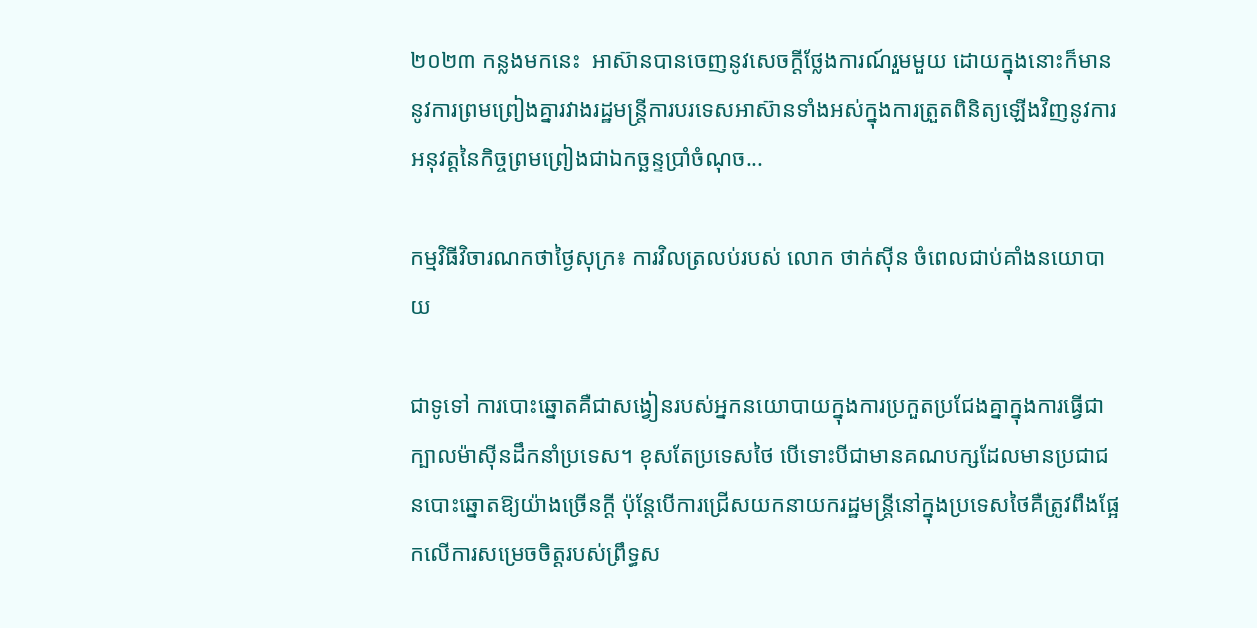២០២៣ កន្លងមកនេះ  អាស៊ានបានចេញនូវសេចក្តីថ្លែងការណ៍រួមមួយ ដោយក្នុងនោះក៏មាននូវការព្រមព្រៀងគ្នារវាងរដ្ឋមន្រ្តីការបរទេសអាស៊ានទាំងអស់ក្នុងការត្រួតពិនិត្យឡើងវិញនូវការអនុវត្តនៃកិច្ចព្រមព្រៀងជាឯកច្ឆន្ទប្រាំចំណុច...

កម្មវិធីវិចារណកថាថ្ងៃសុក្រ៖ ការវិលត្រលប់របស់ លោក ថាក់ស៊ីន ចំពេលជាប់គាំងនយោបាយ

ជាទូទៅ ការបោះឆ្នោតគឺជាសង្វៀនរបស់អ្នកនយោបាយក្នុងការប្រកួតប្រជែងគ្នាក្នុងការធ្វើជាក្បាលម៉ាស៊ីនដឹកនាំប្រទេស។ ខុសតែប្រទេសថៃ បើទោះបីជាមានគណបក្សដែលមានប្រជាជនបោះឆ្នោតឱ្យយ៉ាងច្រើនក្ដី ប៉ុន្តែបើការជ្រើសយកនាយករដ្ឋមន្ត្រីនៅក្នុងប្រទេសថៃគឺត្រូវពឹងផ្អែកលើការសម្រេចចិត្ដរបស់ព្រឹទ្ធស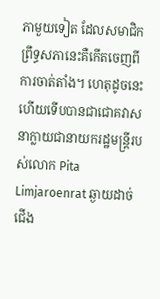ភាមួយទៀត ដែលសមាជិកព្រឹទ្ធសភានេះគឺកើតចេញពីការចាត់តាំង។ ហេតុដូចនេះហើយទើបបានជាជោគវាសនាក្លាយជានាយករដ្ឋមន្ត្រីរបស់លោក Pita Limjaroenrat ឆ្ងាយដាច់ជើង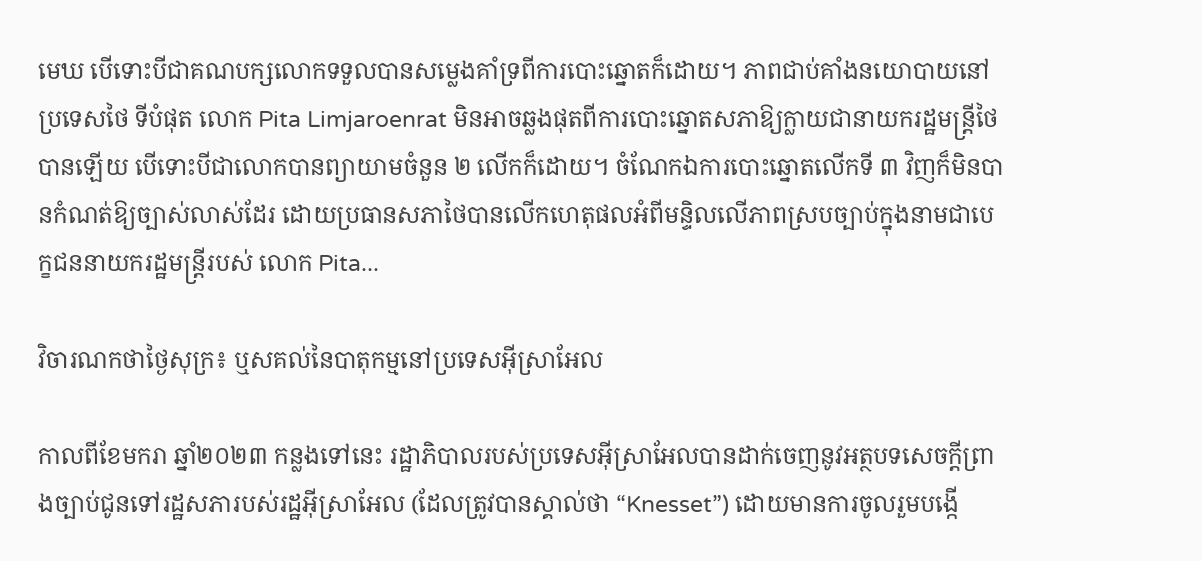មេឃ បើទោះបីជាគណបក្សលោកទទួលបានសម្លេងគាំទ្រពីការបោះឆ្នោតក៏ដោយ។ ភាពជាប់គាំងនយោបាយនៅប្រទេសថៃ ទីបំផុត លោក Pita Limjaroenrat មិនអាចឆ្លងផុតពីការបោះឆ្នោតសភាឱ្យក្លាយជានាយករដ្ឋមន្ត្រីថៃបានឡើយ បើទោះបីជាលោកបានព្យាយាមចំនួន ២ លើកក៏ដោយ។ ចំណែកឯការបោះឆ្នោតលើកទី ៣ វិញក៏មិនបានកំណត់ឱ្យច្បាស់លាស់ដែរ ដោយប្រធានសភាថៃបានលើកហេតុផលអំពីមន្ទិលលើភាពស្របច្បាប់ក្នុងនាមជាបេក្ខជននាយករដ្ឋមន្ត្រីរបស់ លោក Pita...

វិចារណកថាថ្ងៃសុក្រ៖ ឬសគល់នៃបាតុកម្មនៅប្រទេសអុីស្រាអែល

កាលពីខែមករា ឆ្នាំ២០២៣ កន្លងទៅនេះ រដ្ឋាភិបាលរបស់ប្រទេសអ៊ីស្រាអែលបានដាក់ចេញនូវអត្ថបទសេចក្តីព្រាងច្បាប់ជូនទៅរដ្ឋសភារបស់រដ្ឋអ៊ីស្រាអែល (ដែលត្រូវបានស្គាល់ថា “Knesset”) ដោយមានការចូលរួមបង្កើ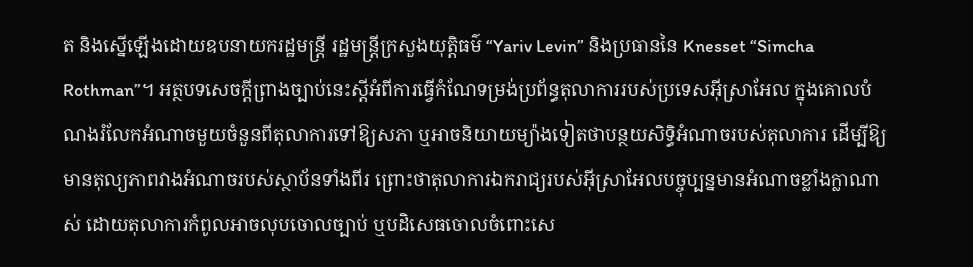ត និងស្នើឡើងដោយឧបនាយករដ្ឋមន្ត្រី រដ្ឋមន្ត្រីក្រសួងយុត្តិធម៌ “Yariv Levin” និងប្រធាននៃ Knesset “Simcha Rothman”។ អត្ថបទសេចក្តីព្រាងច្បាប់នេះស្ដីអំពីការធ្វើកំណែទម្រង់ប្រព័ន្ធតុលាការរបស់ប្រទេសអ៊ីស្រាអែល ក្នុងគោលបំណងរំលែកអំណាចមួយចំនួនពីតុលាការទៅឱ្យសភា ឬអាចនិយាយម្យ៉ាងទៀតថាបន្ថយសិទ្ធិអំណាចរបស់តុលាការ ដើម្បីឱ្យមានតុល្យភាពវាងអំណាចរបស់ស្ថាប័នទាំងពីរ ព្រោះថាតុលាការឯករាជ្យរបស់អ៊ីស្រាអែលបច្ចុប្បន្នមានអំណាចខ្លាំងក្លាណាស់ ដោយតុលាការកំពូលអាចលុបចោលច្បាប់ ឬបដិសេធចោលចំពោះសេ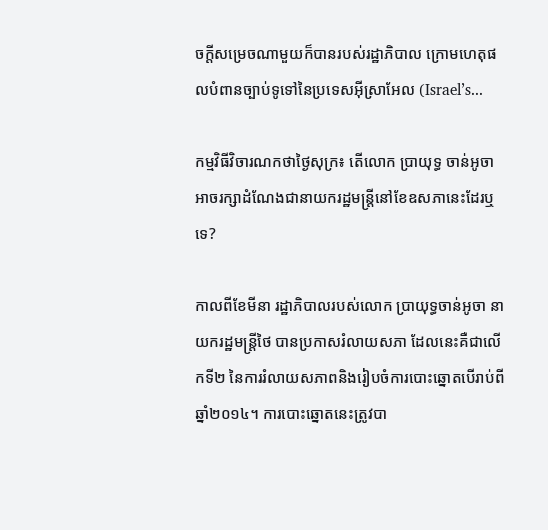ចក្តីសម្រេចណាមួយក៏បានរបស់រដ្ឋាភិបាល ក្រោមហេតុផលបំពានច្បាប់ទូទៅនៃប្រទេសអ៊ីស្រាអែល (Israel’s...

កម្មវិធីវិចារណកថាថ្ងៃសុក្រ៖ តើលោក ប្រាយុទ្ធ ចាន់អូចា អាចរក្សាដំណែងជានាយករដ្ឋមន្ត្រីនៅខែឧសភានេះដែរឬទេ?

កាលពីខែមីនា រដ្ឋាភិបាលរបស់លោក ប្រាយុទ្ធចាន់អូចា នាយករដ្ឋមន្ត្រីថៃ បានប្រកាសរំលាយសភា ដែលនេះគឺជាលើកទី២ នៃការរំលាយសភាពនិងរៀបចំការបោះឆ្នោតបើរាប់ពីឆ្នាំ២០១៤។ ការបោះឆ្នោតនេះត្រូវបា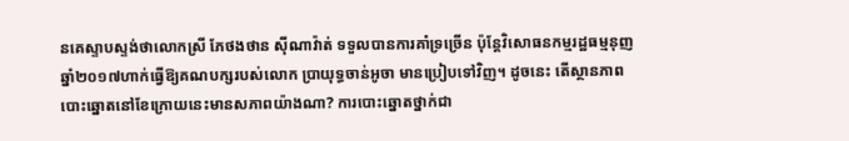នគេស្ទាបស្ទង់ថាលោកស្រី ភែថងថាន ស៊ីណាវ៉ាត់ ទទួលបានការគាំទ្រច្រើន ប៉ុន្តែវិសោធនកម្មរដ្ឋធម្មនុញឆ្នាំ២០១៧ហាក់ធ្វើឱ្យគណបក្សរបស់លោក ប្រាយុទ្ធចាន់អូចា មានប្រៀបទៅវិញ។ ដូចនេះ តើស្ថានភាពបោះឆ្នោតនៅខែក្រោយនេះមានសភាពយ៉ាងណា? ការបោះឆ្នោតថ្នាក់ជា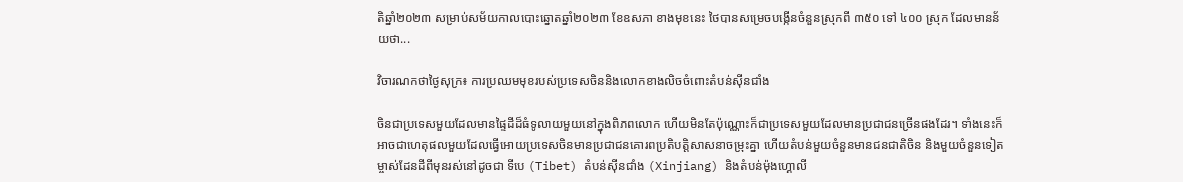តិឆ្នាំ២០២៣ សម្រាប់សម័យកាលបោះឆ្នោតឆ្នាំ២០២៣ ខែឧសភា ខាងមុខនេះ ថៃបានសម្រេចបង្កើនចំនួនស្រុកពី ៣៥០ ទៅ ៤០០ ស្រុក ដែលមានន័យថា...

វិចារណកថាថ្ងៃសុក្រ៖ ការប្រឈមមុខរបស់ប្រទេសចិននិងលោកខាងលិចចំពោះតំបន់ស៊ីនជាំង

ចិនជាប្រទេសមួយដែលមានផ្ទៃដីដ៏ធំទូលាយមួយនៅក្នុងពិភពលោក ហើយមិនតែប៉ុណ្ណោះក៏ជាប្រទេសមួយដែលមានប្រជាជនច្រើនផងដែរ។ ទាំងនេះក៏អាចជាហេតុផលមួយដែលធ្វើអោយប្រទេសចិនមានប្រជាជនគោរពប្រតិបត្តិសាសនាចម្រុះគ្នា ហើយតំបន់មួយចំនួនមានជនជាតិចិន និងមួយចំនួនទៀត ម្ចាស់ដែនដីពីមុនរស់នៅដូចជា ទីបេ (Tibet) តំបន់ស៊ីនជាំង (Xinjiang) និងតំបន់ម៉ុងហ្គោលី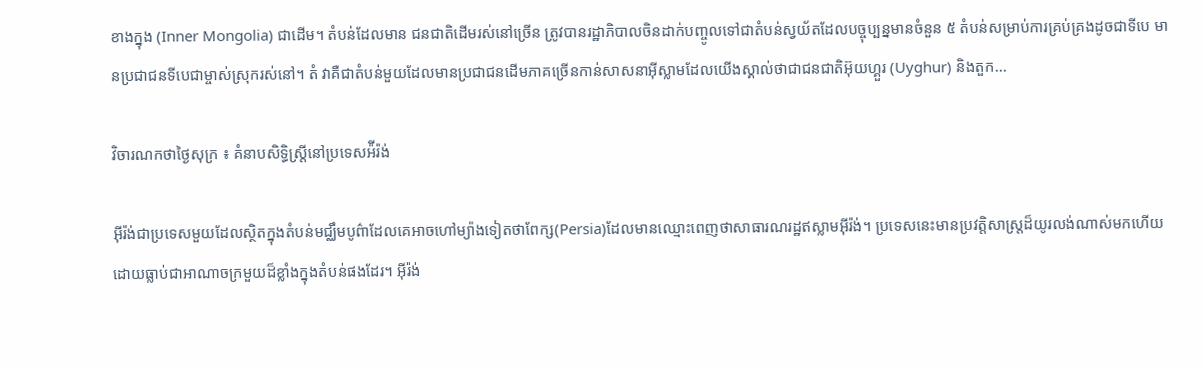ខាងក្នុង (Inner Mongolia) ជាដើម។ តំបន់ដែលមាន ជនជាតិដើមរស់នៅច្រើន ត្រូវបានរដ្ឋាភិបាលចិនដាក់បញ្ចូលទៅជាតំបន់ស្វយ័តដែលបច្ចុប្បន្នមានចំនួន ៥ តំបន់សម្រាប់ការគ្រប់គ្រងដូចជាទីបេ មានប្រជាជនទីបេជាម្ចាស់ស្រុករស់នៅ។ តំ វាគឺជាតំបន់មួយដែលមានប្រជាជនដើមភាគច្រើនកាន់សាសនាអ៊ីស្លាមដែលយើងស្គាល់ថាជាជនជាតិអ៊ុយហ្គួរ (Uyghur) និងតួក...

វិចារណកថាថ្ងៃសុក្រ ៖ គំនាបសិទ្ធិស្ត្រីនៅប្រទេសអ៉ីរ៉ង់

អ៊ីរ៉ង់ជាប្រទេសមួយដែលស្ថិតក្នុងតំបន់មជ្ឈឹមបូព៌ាដែលគេអាចហៅម្យ៉ាងទៀតថាពែក្ស(Persia)ដែលមានឈ្មោះពេញថាសាធារណរដ្ឋឥស្លាមអ៊ីរ៉ង់។ ប្រទេសនេះមានប្រវត្តិសាស្ត្រដ៏យូរលង់ណាស់មកហើយដោយធ្លាប់ជាអាណាចក្រមួយដ៏ខ្លាំងក្នុងតំបន់ផងដែរ។ អ៊ីរ៉ង់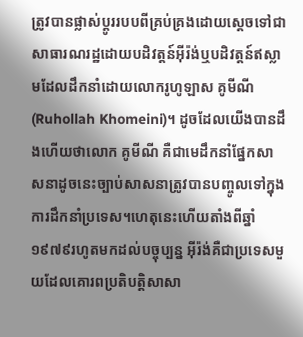ត្រូវបានផ្លាស់ប្តូររបបពីគ្រប់គ្រងដោយស្តេចទៅជាសាធារណរដ្ឋដោយបដិវត្តន៍អ៊ីរ៉ង់ឬបដិវត្តន៍ឥស្លាមដែលដឹកនាំដោយលោករូហូឡាស គូមីណី(Ruhollah Khomeini)។ ដូចដែលយើងបានដឹងហើយថាលោក គូមីណី គឺជាមេដឹកនាំផ្នែកសាសនាដូចនេះច្បាប់សាសនាត្រូវបានបញ្ចូលទៅក្នុងការដឹកនាំប្រទេស។ហេតុនេះហើយតាំងពីឆ្នាំ១៩៧៩រហូតមកដល់បច្ចុប្បន្ន អ៊ីរ៉ង់គឺជាប្រទេសមួយដែលគោរពប្រតិបត្តិសាសា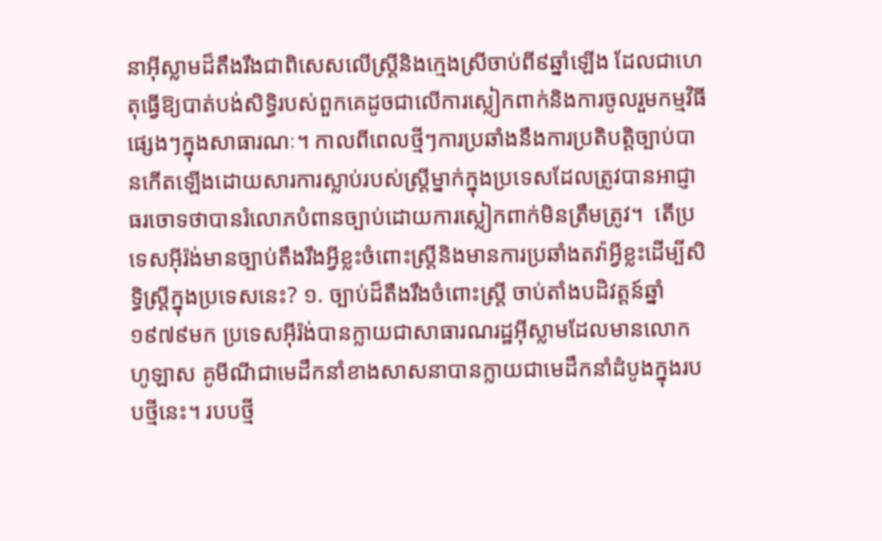នាអ៊ីស្លាមដ៏តឹងរឹងជាពិសេសលើស្ត្រីនិងក្មេងស្រីចាប់ពី៩ឆ្នាំឡើង ដែលជាហេតុធ្វើឱ្យបាត់បង់សិទ្ធិរបស់ពួកគេដូចជាលើការស្លៀកពាក់និងការចូលរួមកម្មវិធីផ្សេងៗក្នុងសាធារណៈ។ កាលពីពេលថ្មីៗការប្រឆាំងនឹងការប្រតិបត្តិច្បាប់បានកើតឡើងដោយសារការស្លាប់របស់ស្រ្តីម្នាក់ក្នុងប្រទេសដែលត្រូវបានអាជ្ញាធរចោទថាបានរំលោភបំពានច្បាប់ដោយការស្លៀកពាក់មិនត្រឹមត្រូវ។  តើប្រទេសអ៊ីរ៉ង់មានច្បាប់តឹងរឹងអ្វីខ្លះចំពោះស្រ្តីនិងមានការប្រឆាំងតវ៉ាអ្វីខ្លះដើម្បីសិទ្ធិស្រ្តីក្នុងប្រទេសនេះ? ១. ច្បាប់ដ៏តឺងរឹងចំពោះស្ត្រី ចាប់តាំងបដិវត្តន៍ឆ្នាំ១៩៧៩មក ប្រទេសអ៊ីរ៉ង់បានក្លាយជាសាធារណរដ្ឋអ៊ីស្លាមដែលមានលោកហូឡាស គូមីណីជាមេដឹកនាំខាងសាសនាបានក្លាយជាមេដឹកនាំដំបូងក្នុងរបបថ្មីនេះ។ របបថ្មី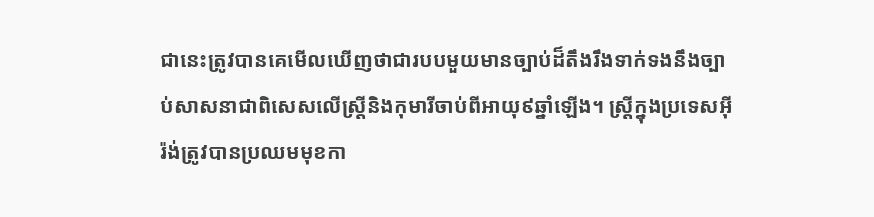ជានេះត្រូវបានគេមើលឃើញថាជារបបមួយមានច្បាប់ដ៏តឹងរឹងទាក់ទងនឹងច្បាប់សាសនាជាពិសេសលើស្ត្រីនិងកុមារីចាប់ពីអាយុ៩ឆ្នាំឡើង។ ស្ត្រីក្នុងប្រទេសអ៊ីរ៉ង់ត្រូវបានប្រឈមមុខកា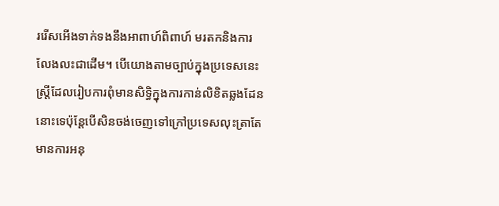ររើសអើងទាក់ទងនឹងអាពាហ៍ពិពាហ៍ មរតកនិងការលែងលះជាដើម។ បើយោងតាមច្បាប់ក្នុងប្រទេសនេះស្ត្រីដែលរៀបការពុំមានសិទ្ធិក្នុងការកាន់លិខិតឆ្លងដែននោះទេប៉ុន្តែបើសិនចង់ចេញទៅក្រៅប្រទេសលុះត្រាតែមានការអនុ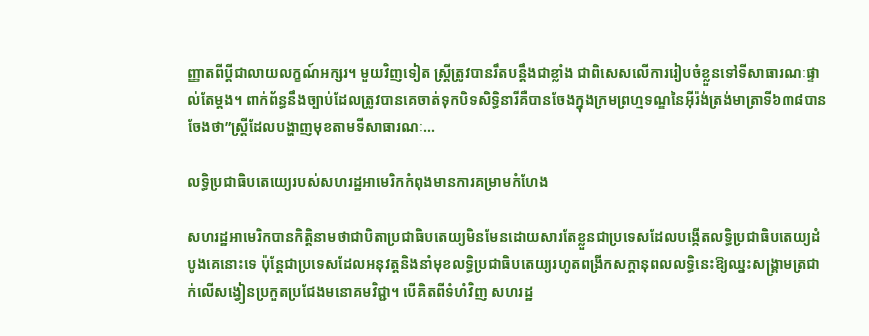ញ្ញាតពីប្តីជាលាយលក្ខណ៍អក្សរ។ មួយវិញទៀត ស្រ្តីត្រូវបានរឹតបន្តឹងជាខ្លាំង ជាពិសេសលើការរៀបចំខ្លួនទៅទីសាធារណៈផ្ទាល់តែម្តង។ ពាក់ព័ន្ធនឹងច្បាប់ដែលត្រូវបានគេចាត់ទុកបិទសិទ្ធិនារីគឺបានចែងក្នុងក្រមព្រហ្មទណ្ឌនៃអ៊ីរ៉ង់ត្រង់មាត្រាទី៦៣៨បានចែងថា”ស្ត្រីដែលបង្ហាញមុខតាមទីសាធារណៈ...

លទ្ធិប្រជាធិបតេយ្យេរបស់សហរដ្ឋអាមេរិកកំពុងមានការគម្រាមកំហែង

សហរដ្ឋអាមេរិកបានកិត្តិនាមថាជាបិតាប្រជាធិបតេយ្យមិនមែនដោយសារតែខ្លួនជាប្រទេសដែលបង្កើតលទ្ធិប្រជាធិបតេយ្យដំបូងគេនោះទេ ប៉ុន្តែជាប្រទេសដែលអនុវត្ដនិងនាំមុខលទ្ធិប្រជាធិបតេយ្យរហូតពង្រីកសក្ដានុពលលទ្ធិនេះឱ្យឈ្នះសង្គ្រាមត្រជាក់លើសង្វៀនប្រកួតប្រជែងមនោគមវិជ្ជា។ បើគិតពីទំហំវិញ សហរដ្ឋ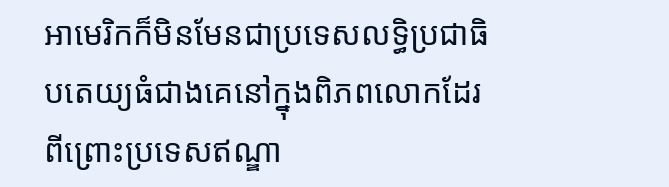អាមេរិកក៏មិនមែនជាប្រទេសលទ្ធិប្រជាធិបតេយ្យធំជាងគេនៅក្នុងពិភពលោកដែរ ពីព្រោះប្រទេសឥណ្ឌា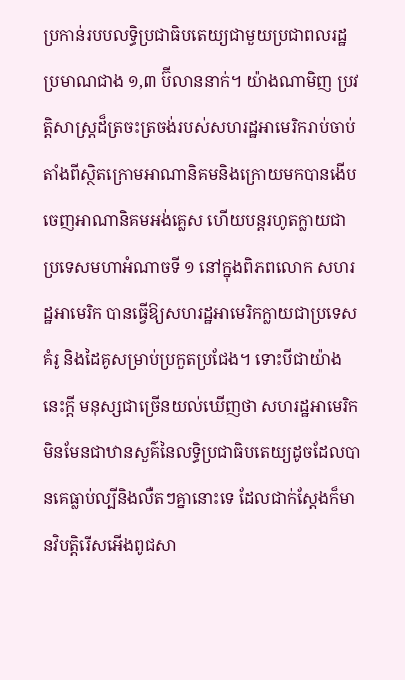ប្រកាន់របបលទ្ធិប្រជាធិបតេយ្យជាមួយប្រជាពលរដ្ឋប្រមាណជាង ១,៣ ប៊ីលាននាក់។ យ៉ាងណាមិញ ប្រវត្ដិសាស្ត្រដ៏ត្រចះត្រចង់របស់សហរដ្ឋអាមេរិករាប់ចាប់តាំងពីស្ថិតក្រោមអាណានិគមនិងក្រោយមកបានងើបចេញអាណានិគមអង់គ្លេស ហើយបន្តរហូតក្លាយជាប្រទេសមហាអំណាចទី ១ នៅក្នុងពិភពលោក សហរដ្ឋអាមេរិក បានធ្វើឱ្យសហរដ្ឋអាមេរិកក្លាយជាប្រទេសគំរូ និងដៃគូសម្រាប់ប្រកួតប្រជែង។ ទោះបីជាយ៉ាងនេះក្ដី មនុស្សជាច្រើនយល់ឃើញថា សហរដ្ឋអាមេរិកមិនមែនជាឋានសួគ៌នៃលទ្ធិប្រជាធិបតេយ្យដូចដែលបានគេធ្លាប់ល្បីនិងលឺតៗគ្នានោះទេ ដែលជាក់ស្ដែងក៏មានវិបត្ដិរើសអើងពូជសា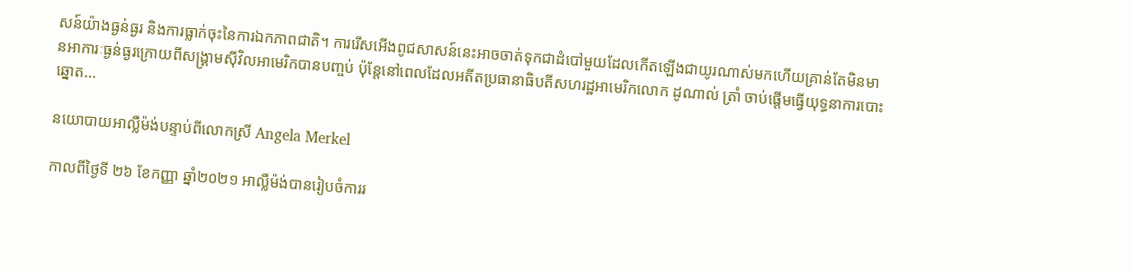សន៍យ៉ាងធ្ងន់ធ្ងរ និងការធ្លាក់ចុះនៃការឯកភាពជាតិ។ ការរើសអើងពូជសាសន៍នេះអាចចាត់ទុកជាដំបៅមួយដែលកើតឡើងជាយូរណាស់មកហើយគ្រាន់តែមិនមានអាការៈធ្ងន់ធ្ងរក្រោយពីសង្គ្រាមស៊ីវិលអាមេរិកបានបញ្ចប់ ប៉ុន្តែនៅពេលដែលអតីតប្រធានាធិបតីសហរដ្ឋអាមេរិកលោក ដូណាល់ ត្រាំ ចាប់ផ្ដើមធ្វើយុទ្ធនាការបោះឆ្នោត...

នយោបាយអាល្លឺម៉ង់បន្ទាប់ពីលោកស្រី Angela Merkel

កាលពីថ្ងៃទី ២៦ ខែកញ្ញា ឆ្នាំ២០២១ អាល្លឺម៉ង់បានរៀបចំការរ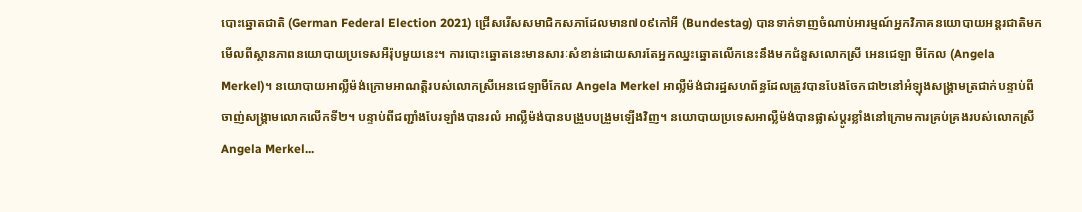បោះឆ្នោតជាតិ (German Federal Election 2021) ជ្រើសរើសសមាជិកសភាដែលមាន៧០៩កៅអី (Bundestag) បានទាក់ទាញចំណាប់អារម្មណ៍អ្នកវិភាគនយោបាយអន្តរជាតិមកមើលពីស្ថានភាពនយោបាយប្រទេសអឺរ៉ុបមួយនេះ។ ការបោះឆ្នោតនេះមានសារៈសំខាន់ដោយសារតែអ្នកឈ្នះឆ្នោតលើកនេះនឹងមកជំនួសលោកស្រី អេនជេឡា មឺកែល (Angela Merkel)។ នយោបាយអាល្លឺម៉ង់ក្រោមអាណត្តិរបស់លោកស្រីអេនជេឡាមឺកែល Angela Merkel អាល្លឺម៉ង់ជារដ្ឋសហព័ន្ធដែលត្រូវបានបែងចែកជា២នៅអំឡុងសង្គ្រាមត្រជាក់បន្ទាប់ពីចាញ់សង្គ្រាមលោកលើកទី២។ បន្ទាប់ពីជញ្ជាំងបែរឡាំងបានរលំ អាល្លឺម៉ង់បានបង្រួបបង្រួមឡើងវិញ។ នយោបាយប្រទេសអាល្លឺម៉ង់បានផ្លាស់ប្តូរខ្លាំងនៅក្រោមការគ្រប់គ្រងរបស់លោកស្រី Angela Merkel...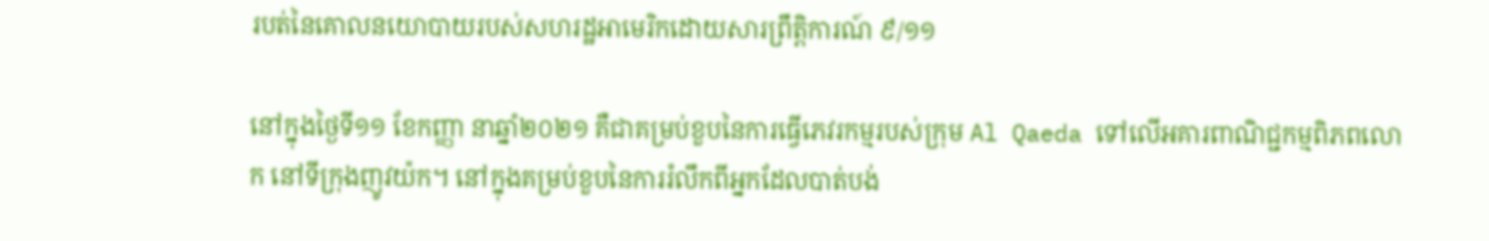របត់នៃគោលនយោបាយរបស់សហរដ្ឋអាមេរិកដោយសារព្រឹត្តិការណ៍ ៩/១១

នៅក្នុងថ្ងៃទី១១ ខែកញ្ញា នាឆ្នាំ២០២១ គឺជាគម្រប់ខួបនៃការធ្វើភេវរកម្មរបស់ក្រុម Al Qaeda ទៅលើអគារពាណិជ្ជកម្មពិភពលោក នៅទីក្រុងញូវយ៉ក។ នៅក្នុងគម្រប់ខួបនៃការរំលឹកពីអ្នកដែលបាត់បង់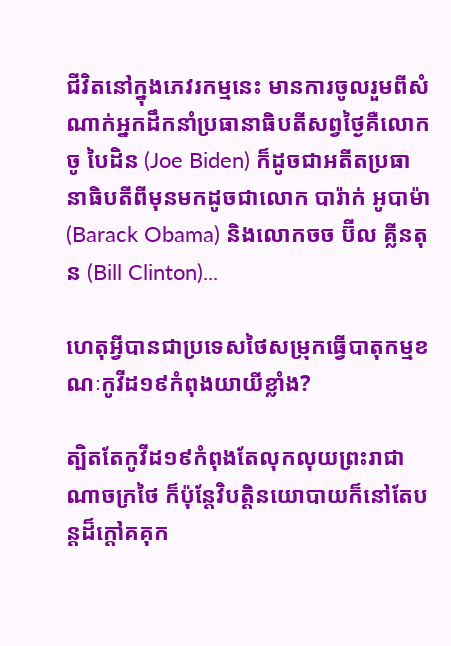ជីវិតនៅក្នុងភេវរកម្មនេះ មានការចូលរួមពីសំណាក់អ្នកដឹកនាំប្រធានាធិបតីសព្វថ្ងៃគឺលោក ចូ បៃដិន (Joe Biden) ក៏ដូចជាអតីតប្រធានាធិបតីពីមុនមកដូចជាលោក បារ៉ាក់ អូបាម៉ា (Barack Obama) និងលោកចច ប៊ីល គ្លីនតុន (Bill Clinton)...

ហេតុអ្វីបានជាប្រទេសថៃសម្រុកធ្វើបាតុកម្មខណៈកូវីដ១៩កំពុងយាយីខ្លាំង?

ត្បិតតែកូវីដ១៩កំពុងតែលុកលុយព្រះរាជាណាចក្រថៃ ក៏ប៉ុន្តែវិបត្ដិនយោបាយក៏នៅតែបន្តដ៏ក្ដៅគគុក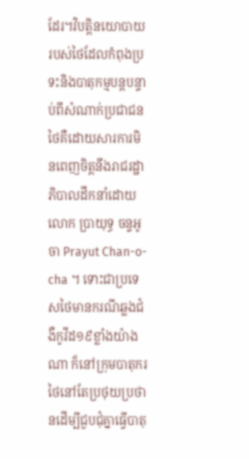ដែរ។វិបត្ដិនយោបាយរបស់ថៃដែលកំពុងប្រទះនិងបាតុកម្មបន្តបន្ទាប់ពីសំណាក់ប្រជាជនថៃគឺដោយសារការមិនពេញចិត្តនឹងរាជរដ្ឋាភិបាលដឹកនាំដោយលោក ប្រាយុទ្ធ ចន្ទអូចា Prayut Chan-o-cha ។ ទោះជាប្រទេសថៃមានករណីឆ្លងជំងឺកូវីដ១៩ខ្លាំងយ៉ាងណា ក៏នៅក្រុមបាតុករថៃនៅតែប្រថុយប្រថានដើម្បីជួបជុំគ្នាធ្វើបាតុ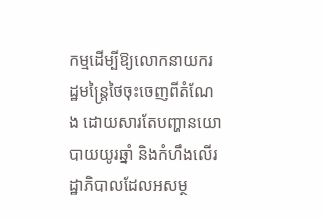កម្មដើម្បីឱ្យលោកនាយករដ្ឋមន្រ្តៃថៃចុះចេញពីតំណែង ដោយសារតែបញ្ហានយោបាយយូរឆ្នាំ និងកំហឹងលើរដ្ឋាភិបាលដែលអសម្ថ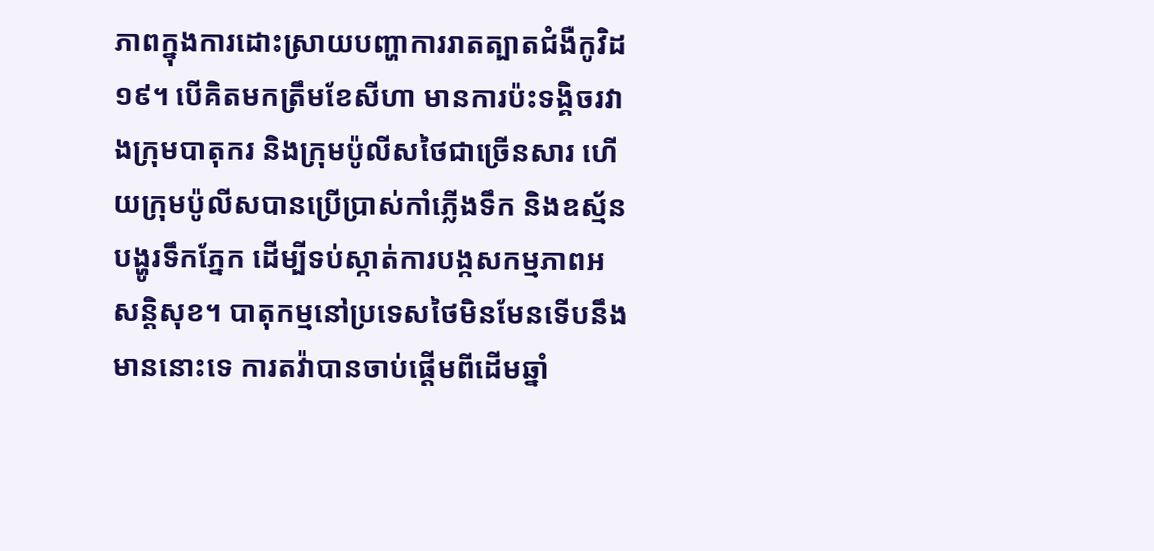ភាពក្នុងការដោះស្រាយបញ្ហាការរាតត្បាតជំងឺកូវិដ១៩។ បើគិតមកត្រឹមខែសីហា មានការប៉ះទង្គិចរវាងក្រុមបាតុករ និងក្រុមប៉ូលីសថៃជាច្រើនសារ ហើយក្រុមប៉ូលីសបានប្រើប្រាស់កាំភ្លើងទឹក និងឧស្ម័នបង្ហូរទឹកភ្នែក ដើម្បីទប់ស្កាត់ការបង្កសកម្មភាពអសន្តិសុខ។ បាតុកម្មនៅប្រទេសថៃមិនមែនទើបនឹងមាននោះទេ ការតវ៉ាបានចាប់ផ្តើមពីដើមឆ្នាំ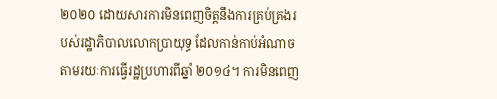២០២០ ដោយសារការមិនពេញចិត្តនឹងការគ្រប់គ្រងរបស់រដ្ឋាភិបាលលោកប្រាយុទ្ធ ដែលកាន់កាប់អំណាចតាមរយៈការធ្វើរដ្ឋប្រហារពីឆ្នាំ ២០១៤។ ការមិនពេញ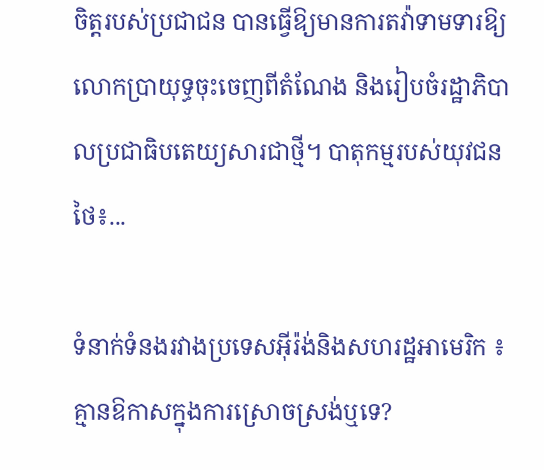ចិត្តរបស់ប្រជាជន បានធ្វើឱ្យមានការតវ៉ាទាមទារឱ្យលោកប្រាយុទ្ធចុះចេញពីតំណែង និងរៀបចំរដ្ឋាភិបាលប្រជាធិបតេយ្យសារជាថ្មី។ បាតុកម្មរបស់យុវជនថៃ៖...

ទំនាក់ទំនងរវាងប្រទេសអ៊ីរ៉ង់និងសហរដ្ឋអាមេរិក ៖ គ្មានឱកាសក្នុងការស្រោចស្រង់ឬទេ?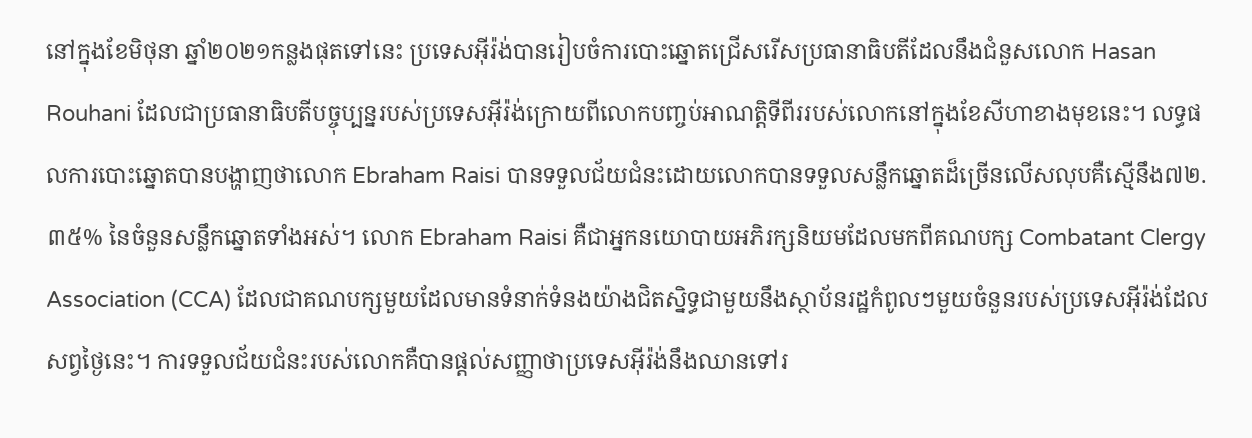នៅក្នុងខែមិថុនា ឆ្នាំ២០២១កន្លងផុតទៅនេះ ប្រទេសអ៊ីរ៉ង់បានរៀបចំការបោះឆ្នោតជ្រើសរើសប្រធានាធិបតីដែលនឹងជំនួសលោក Hasan Rouhani ដែលជាប្រធានាធិបតីបច្ចុប្បន្នរបស់ប្រទេសអ៊ីរ៉ង់ក្រោយពីលោកបញ្ចប់អាណត្តិទីពីររបស់លោកនៅក្នុងខែសីហាខាងមុខនេះ។ លទ្ធផលការបោះឆ្នោតបានបង្ហាញថាលោក Ebraham Raisi បានទទួលជ័យជំនះដោយលោកបានទទួលសន្លឹកឆ្នោតដ៏ច្រើនលើសលុបគឺស្មើនឹង៧២.៣៥% នៃចំនួនសន្លឹកឆ្នោតទាំងអស់។ លោក Ebraham Raisi គឺជាអ្នកនយោបាយអភិរក្សនិយមដែលមកពីគណបក្ស Combatant Clergy Association (CCA) ដែលជាគណបក្សមួយដែលមានទំនាក់ទំនងយ៉ាងជិតស្និទ្ធជាមួយនឹងស្ថាប័នរដ្ឋកំពូលៗមួយចំនួនរបស់ប្រទេសអ៊ីរ៉ង់ដែលសព្វថ្ងៃនេះ។ ការទទួលជ័យជំនះរបស់លោកគឺបានផ្តល់សញ្ញាថាប្រទេសអ៊ីរ៉ង់នឹងឈានទៅរ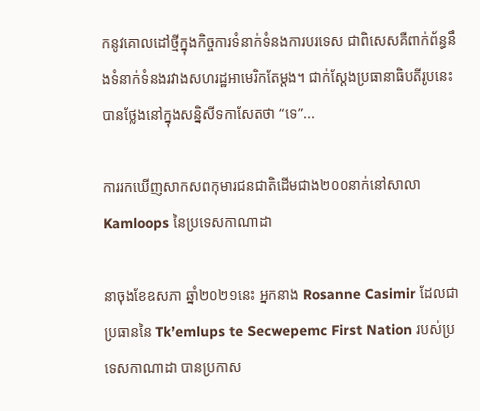កនូវគោលដៅថ្មីក្នុងកិច្ចការទំនាក់ទំនងការបរទេស ជាពិសេសគឺពាក់ព័ន្ធនឹងទំនាក់ទំនងរវាងសហរដ្ឋអាមេរិកតែម្តង។ ជាក់ស្តែងប្រធានាធិបតីរូបនេះបានថ្លែងនៅក្នុងសន្និសីទកាសែតថា “ទេ”...

ការរកឃើញសាកសពកុមារជនជាតិដើមជាង២០០នាក់នៅសាលា Kamloops នៃប្រទេសកាណាដា

នាចុងខែឧសភា ឆ្នាំ២០២១នេះ អ្នកនាង Rosanne Casimir ដែលជាប្រធាននៃ Tk’emlups te Secwepemc First Nation របស់ប្រទេសកាណាដា បានប្រកាស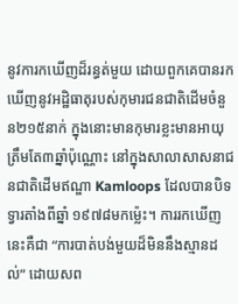នូវការកឃើញដ៏រន្ធត់មួយ ដោយពួកគេបានរកឃើញនូវអដ្ឋិធាតុរបស់កុមារជនជាតិដើមចំនួន២១៥នាក់ ក្នុងនោះមានកុមារខ្លះមានអាយុត្រឹមតែ៣ឆ្នាំប៉ុណ្ណោះ នៅក្នុងសាលាសាសនាជនជាតិដើមឥណ្ឌា Kamloops ដែលបានបិទទ្វារតាំងពីឆ្នាំ ១៩៧៨មកម្ល៉េះ។ ការរកឃើញនេះគឺជា “ការបាត់បង់មួយដ៏មិននឹងស្មានដល់” ដោយសព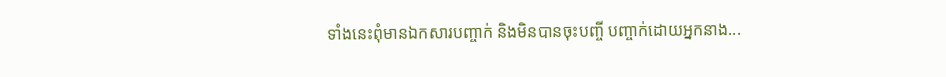ទាំងនេះពុំមានឯកសារបញ្ចាក់ និងមិនបានចុះបញ្ចី បញ្ចាក់ដោយអ្នកនាង...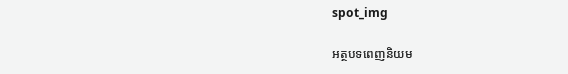spot_img

អត្ថបទពេញនិយម